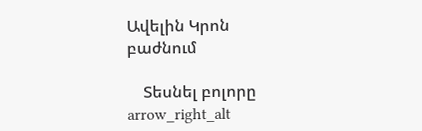Ավելին Կրոն բաժնում

    Տեսնել բոլորը arrow_right_alt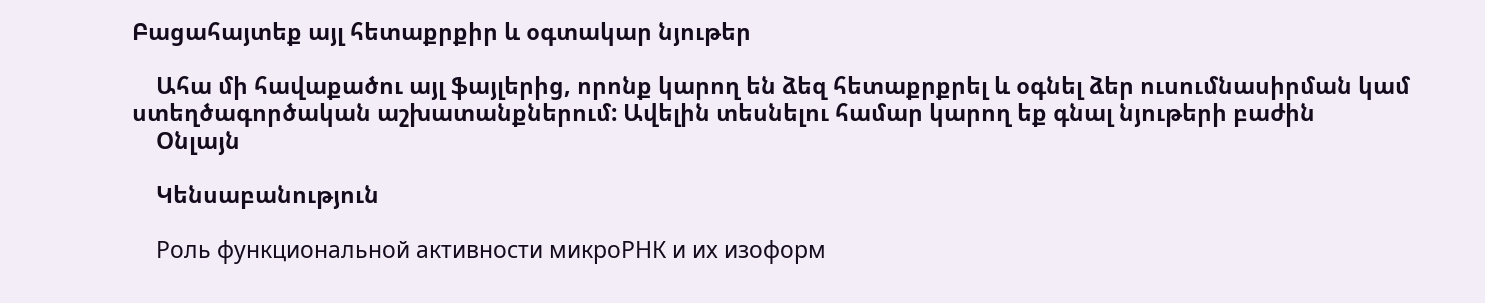Բացահայտեք այլ հետաքրքիր և օգտակար նյութեր

    Ահա մի հավաքածու այլ ֆայլերից, որոնք կարող են ձեզ հետաքրքրել և օգնել ձեր ուսումնասիրման կամ ստեղծագործական աշխատանքներում: Ավելին տեսնելու համար կարող եք գնալ նյութերի բաժին
    Օնլայն

    Կենսաբանություն

    Роль функциональной активности микроРНК и их изоформ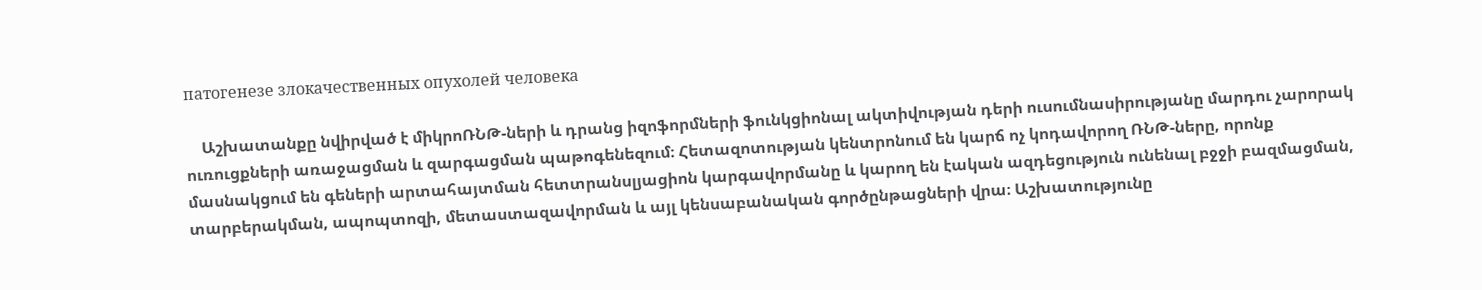патогенезе злокачественных опухолей человека

    Աշխատանքը նվիրված է միկրոՌՆԹ-ների և դրանց իզոֆորմների ֆունկցիոնալ ակտիվության դերի ուսումնասիրությանը մարդու չարորակ ուռուցքների առաջացման և զարգացման պաթոգենեզում։ Հետազոտության կենտրոնում են կարճ ոչ կոդավորող ՌՆԹ-ները, որոնք մասնակցում են գեների արտահայտման հետտրանսլյացիոն կարգավորմանը և կարող են էական ազդեցություն ունենալ բջջի բազմացման, տարբերակման, ապոպտոզի, մետաստազավորման և այլ կենսաբանական գործընթացների վրա։ Աշխատությունը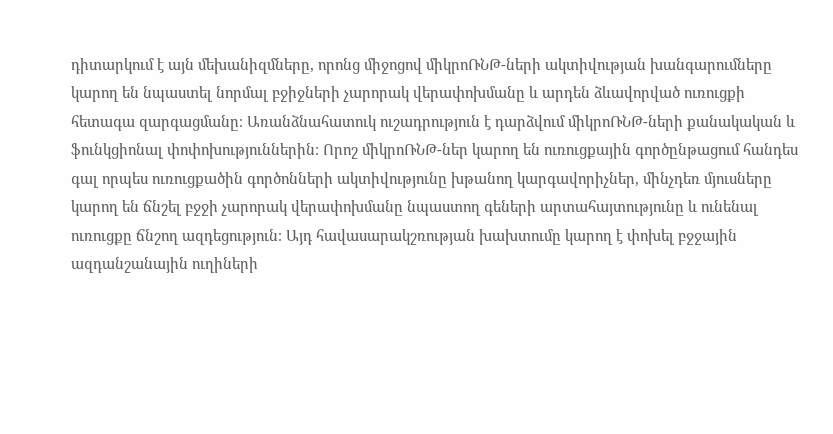դիտարկում է այն մեխանիզմները, որոնց միջոցով միկրոՌՆԹ-ների ակտիվության խանգարումները կարող են նպաստել նորմալ բջիջների չարորակ վերափոխմանը և արդեն ձևավորված ուռուցքի հետագա զարգացմանը։ Առանձնահատուկ ուշադրություն է դարձվում միկրոՌՆԹ-ների քանակական և ֆունկցիոնալ փոփոխություններին։ Որոշ միկրոՌՆԹ-ներ կարող են ուռուցքային գործընթացում հանդես գալ որպես ուռուցքածին գործոնների ակտիվությունը խթանող կարգավորիչներ, մինչդեռ մյուսները կարող են ճնշել բջջի չարորակ վերափոխմանը նպաստող գեների արտահայտությունը և ունենալ ուռուցքը ճնշող ազդեցություն։ Այդ հավասարակշռության խախտումը կարող է փոխել բջջային ազդանշանային ուղիների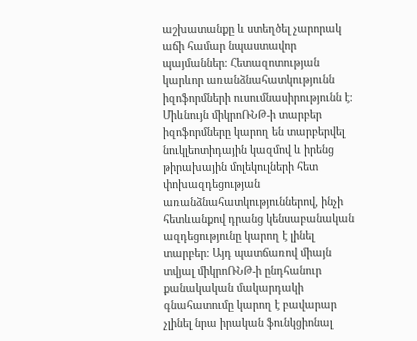աշխատանքը և ստեղծել չարորակ աճի համար նպաստավոր պայմաններ։ Հետազոտության կարևոր առանձնահատկությունն իզոֆորմների ուսումնասիրությունն է։ Միևնույն միկրոՌՆԹ-ի տարբեր իզոֆորմները կարող են տարբերվել նուկլեոտիդային կազմով և իրենց թիրախային մոլեկուլների հետ փոխազդեցության առանձնահատկություններով, ինչի հետևանքով դրանց կենսաբանական ազդեցությունը կարող է լինել տարբեր։ Այդ պատճառով միայն տվյալ միկրոՌՆԹ-ի ընդհանուր քանակական մակարդակի գնահատումը կարող է բավարար չլինել նրա իրական ֆունկցիոնալ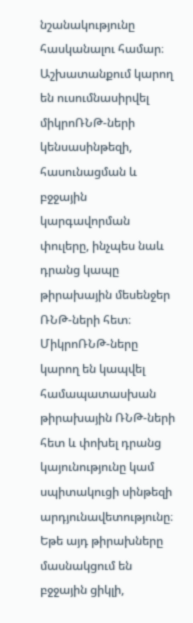նշանակությունը հասկանալու համար։ Աշխատանքում կարող են ուսումնասիրվել միկրոՌՆԹ-ների կենսասինթեզի, հասունացման և բջջային կարգավորման փուլերը, ինչպես նաև դրանց կապը թիրախային մեսենջեր ՌՆԹ-ների հետ։ ՄիկրոՌՆԹ-ները կարող են կապվել համապատասխան թիրախային ՌՆԹ-ների հետ և փոխել դրանց կայունությունը կամ սպիտակուցի սինթեզի արդյունավետությունը։ Եթե այդ թիրախները մասնակցում են բջջային ցիկլի,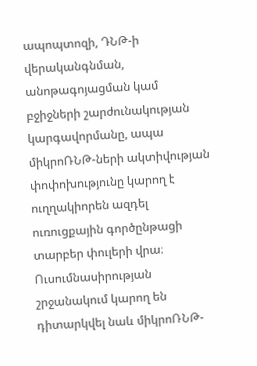ապոպտոզի, ԴՆԹ-ի վերականգնման, անոթագոյացման կամ բջիջների շարժունակության կարգավորմանը, ապա միկրոՌՆԹ-ների ակտիվության փոփոխությունը կարող է ուղղակիորեն ազդել ուռուցքային գործընթացի տարբեր փուլերի վրա։ Ուսումնասիրության շրջանակում կարող են դիտարկվել նաև միկրոՌՆԹ-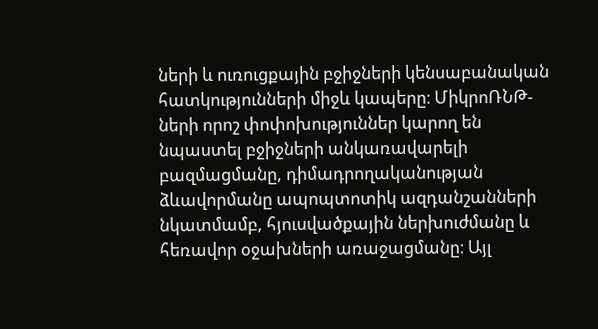ների և ուռուցքային բջիջների կենսաբանական հատկությունների միջև կապերը։ ՄիկրոՌՆԹ-ների որոշ փոփոխություններ կարող են նպաստել բջիջների անկառավարելի բազմացմանը, դիմադրողականության ձևավորմանը ապոպտոտիկ ազդանշանների նկատմամբ, հյուսվածքային ներխուժմանը և հեռավոր օջախների առաջացմանը։ Այլ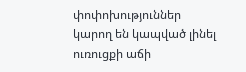փոփոխություններ կարող են կապված լինել ուռուցքի աճի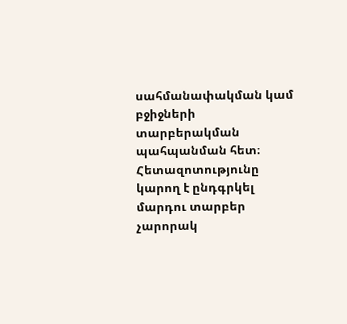սահմանափակման կամ բջիջների տարբերակման պահպանման հետ։ Հետազոտությունը կարող է ընդգրկել մարդու տարբեր չարորակ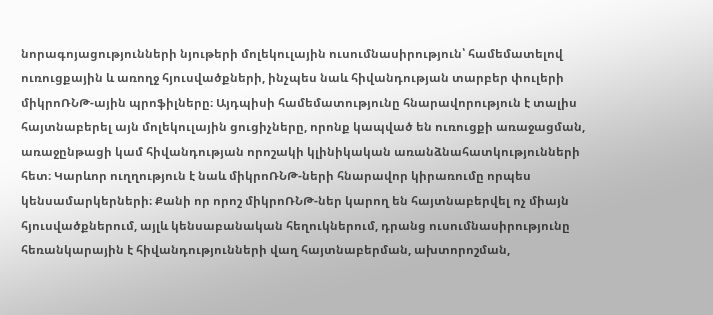նորագոյացությունների նյութերի մոլեկուլային ուսումնասիրություն՝ համեմատելով ուռուցքային և առողջ հյուսվածքների, ինչպես նաև հիվանդության տարբեր փուլերի միկրոՌՆԹ-ային պրոֆիլները։ Այդպիսի համեմատությունը հնարավորություն է տալիս հայտնաբերել այն մոլեկուլային ցուցիչները, որոնք կապված են ուռուցքի առաջացման, առաջընթացի կամ հիվանդության որոշակի կլինիկական առանձնահատկությունների հետ։ Կարևոր ուղղություն է նաև միկրոՌՆԹ-ների հնարավոր կիրառումը որպես կենսամարկերների։ Քանի որ որոշ միկրոՌՆԹ-ներ կարող են հայտնաբերվել ոչ միայն հյուսվածքներում, այլև կենսաբանական հեղուկներում, դրանց ուսումնասիրությունը հեռանկարային է հիվանդությունների վաղ հայտնաբերման, ախտորոշման,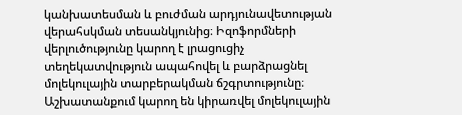կանխատեսման և բուժման արդյունավետության վերահսկման տեսանկյունից։ Իզոֆորմների վերլուծությունը կարող է լրացուցիչ տեղեկատվություն ապահովել և բարձրացնել մոլեկուլային տարբերակման ճշգրտությունը։ Աշխատանքում կարող են կիրառվել մոլեկուլային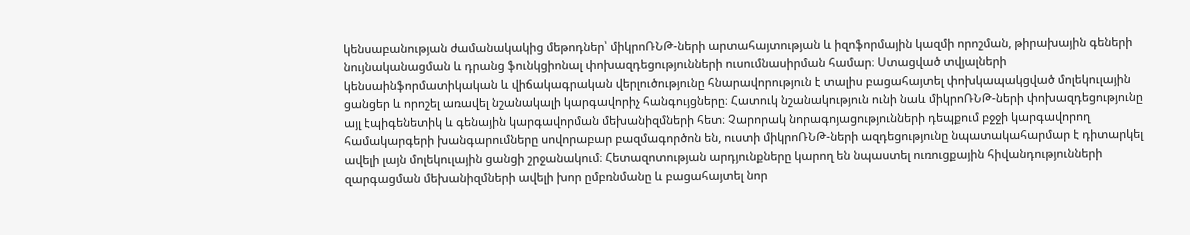կենսաբանության ժամանակակից մեթոդներ՝ միկրոՌՆԹ-ների արտահայտության և իզոֆորմային կազմի որոշման, թիրախային գեների նույնականացման և դրանց ֆունկցիոնալ փոխազդեցությունների ուսումնասիրման համար։ Ստացված տվյալների կենսաինֆորմատիկական և վիճակագրական վերլուծությունը հնարավորություն է տալիս բացահայտել փոխկապակցված մոլեկուլային ցանցեր և որոշել առավել նշանակալի կարգավորիչ հանգույցները։ Հատուկ նշանակություն ունի նաև միկրոՌՆԹ-ների փոխազդեցությունը այլ էպիգենետիկ և գենային կարգավորման մեխանիզմների հետ։ Չարորակ նորագոյացությունների դեպքում բջջի կարգավորող համակարգերի խանգարումները սովորաբար բազմագործոն են, ուստի միկրոՌՆԹ-ների ազդեցությունը նպատակահարմար է դիտարկել ավելի լայն մոլեկուլային ցանցի շրջանակում։ Հետազոտության արդյունքները կարող են նպաստել ուռուցքային հիվանդությունների զարգացման մեխանիզմների ավելի խոր ըմբռնմանը և բացահայտել նոր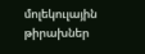մոլեկուլային թիրախներ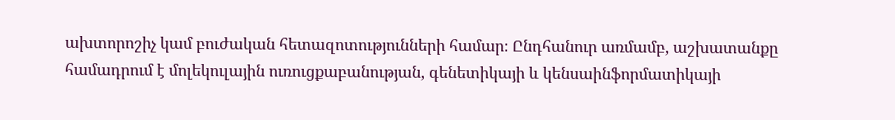ախտորոշիչ կամ բուժական հետազոտությունների համար։ Ընդհանուր առմամբ, աշխատանքը համադրում է մոլեկուլային ուռուցքաբանության, գենետիկայի և կենսաինֆորմատիկայի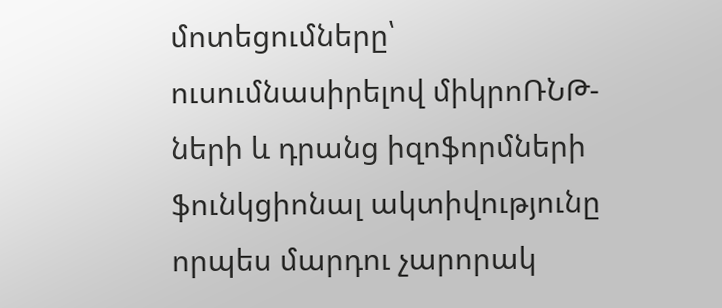մոտեցումները՝ ուսումնասիրելով միկրոՌՆԹ-ների և դրանց իզոֆորմների ֆունկցիոնալ ակտիվությունը որպես մարդու չարորակ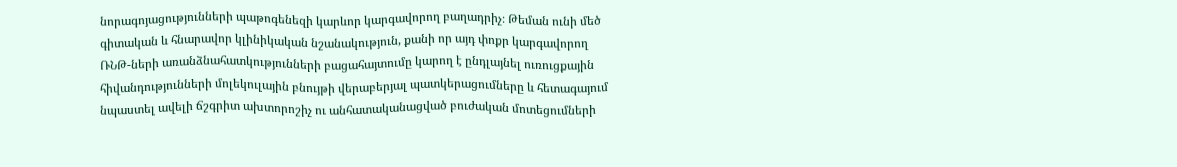նորագոյացությունների պաթոգենեզի կարևոր կարգավորող բաղադրիչ։ Թեման ունի մեծ գիտական և հնարավոր կլինիկական նշանակություն, քանի որ այդ փոքր կարգավորող ՌՆԹ-ների առանձնահատկությունների բացահայտումը կարող է ընդլայնել ուռուցքային հիվանդությունների մոլեկուլային բնույթի վերաբերյալ պատկերացումները և հետագայում նպաստել ավելի ճշգրիտ ախտորոշիչ ու անհատականացված բուժական մոտեցումների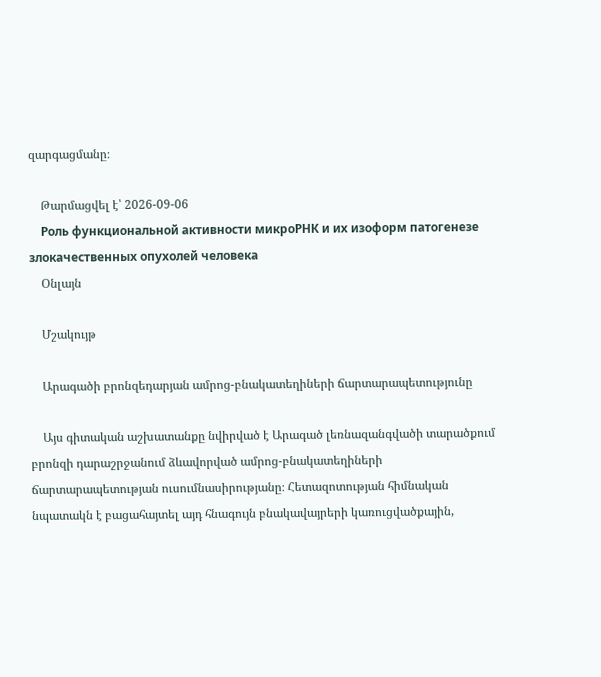զարգացմանը։

    Թարմացվել է՝ 2026-09-06
    Роль функциональной активности микроРНК и их изоформ патогенезе злокачественных опухолей человека
    Օնլայն

    Մշակույթ

    Արագածի բրոնզեդարյան ամրոց-բնակատեղիների ճարտարապետությունը

    Այս գիտական աշխատանքը նվիրված է Արագած լեռնազանգվածի տարածքում բրոնզի դարաշրջանում ձևավորված ամրոց-բնակատեղիների ճարտարապետության ուսումնասիրությանը։ Հետազոտության հիմնական նպատակն է բացահայտել այդ հնագույն բնակավայրերի կառուցվածքային,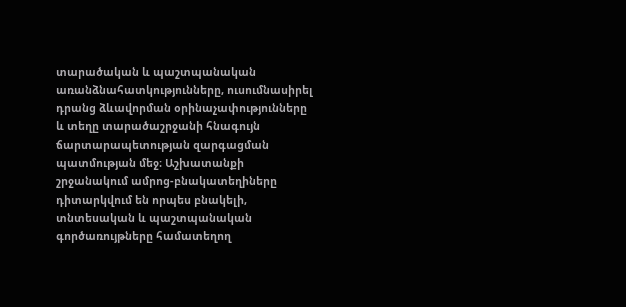տարածական և պաշտպանական առանձնահատկությունները, ուսումնասիրել դրանց ձևավորման օրինաչափությունները և տեղը տարածաշրջանի հնագույն ճարտարապետության զարգացման պատմության մեջ։ Աշխատանքի շրջանակում ամրոց-բնակատեղիները դիտարկվում են որպես բնակելի, տնտեսական և պաշտպանական գործառույթները համատեղող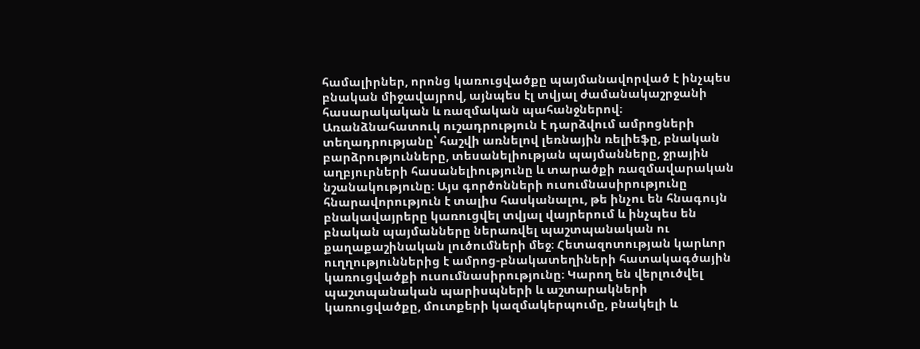համալիրներ, որոնց կառուցվածքը պայմանավորված է ինչպես բնական միջավայրով, այնպես էլ տվյալ ժամանակաշրջանի հասարակական և ռազմական պահանջներով։ Առանձնահատուկ ուշադրություն է դարձվում ամրոցների տեղադրությանը՝ հաշվի առնելով լեռնային ռելիեֆը, բնական բարձրությունները, տեսանելիության պայմանները, ջրային աղբյուրների հասանելիությունը և տարածքի ռազմավարական նշանակությունը։ Այս գործոնների ուսումնասիրությունը հնարավորություն է տալիս հասկանալու, թե ինչու են հնագույն բնակավայրերը կառուցվել տվյալ վայրերում և ինչպես են բնական պայմանները ներառվել պաշտպանական ու քաղաքաշինական լուծումների մեջ։ Հետազոտության կարևոր ուղղություններից է ամրոց-բնակատեղիների հատակագծային կառուցվածքի ուսումնասիրությունը։ Կարող են վերլուծվել պաշտպանական պարիսպների և աշտարակների կառուցվածքը, մուտքերի կազմակերպումը, բնակելի և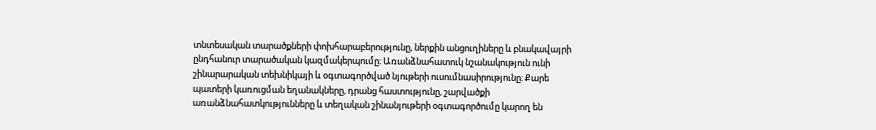տնտեսական տարածքների փոխհարաբերությունը, ներքին անցուղիները և բնակավայրի ընդհանուր տարածական կազմակերպումը։ Առանձնահատուկ նշանակություն ունի շինարարական տեխնիկայի և օգտագործված նյութերի ուսումնասիրությունը։ Քարե պատերի կառուցման եղանակները, դրանց հաստությունը, շարվածքի առանձնահատկությունները և տեղական շինանյութերի օգտագործումը կարող են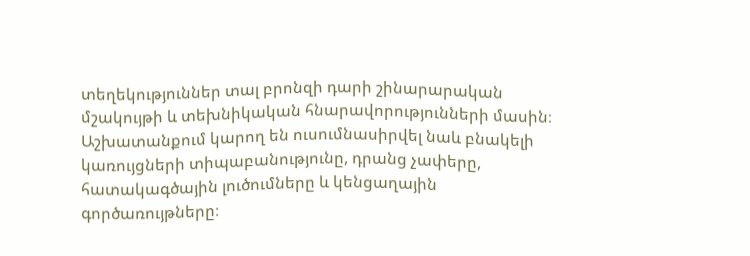տեղեկություններ տալ բրոնզի դարի շինարարական մշակույթի և տեխնիկական հնարավորությունների մասին։ Աշխատանքում կարող են ուսումնասիրվել նաև բնակելի կառույցների տիպաբանությունը, դրանց չափերը, հատակագծային լուծումները և կենցաղային գործառույթները։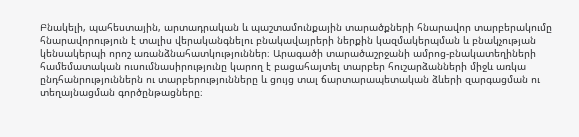Բնակելի, պահեստային, արտադրական և պաշտամունքային տարածքների հնարավոր տարբերակումը հնարավորություն է տալիս վերականգնելու բնակավայրերի ներքին կազմակերպման և բնակչության կենսակերպի որոշ առանձնահատկություններ։ Արագածի տարածաշրջանի ամրոց-բնակատեղիների համեմատական ուսումնասիրությունը կարող է բացահայտել տարբեր հուշարձանների միջև առկա ընդհանրություններն ու տարբերությունները և ցույց տալ ճարտարապետական ձևերի զարգացման ու տեղայնացման գործընթացները։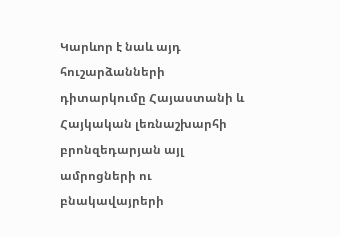Կարևոր է նաև այդ հուշարձանների դիտարկումը Հայաստանի և Հայկական լեռնաշխարհի բրոնզեդարյան այլ ամրոցների ու բնակավայրերի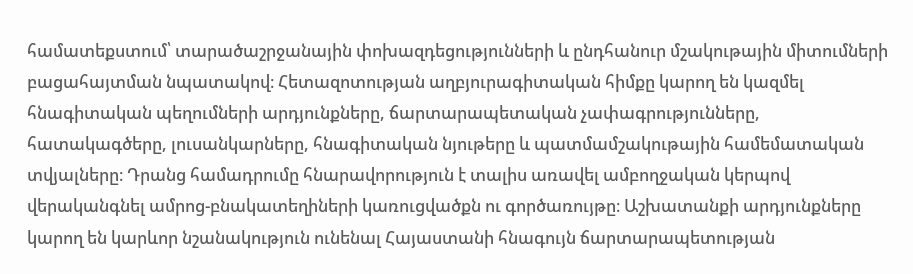համատեքստում՝ տարածաշրջանային փոխազդեցությունների և ընդհանուր մշակութային միտումների բացահայտման նպատակով։ Հետազոտության աղբյուրագիտական հիմքը կարող են կազմել հնագիտական պեղումների արդյունքները, ճարտարապետական չափագրությունները, հատակագծերը, լուսանկարները, հնագիտական նյութերը և պատմամշակութային համեմատական տվյալները։ Դրանց համադրումը հնարավորություն է տալիս առավել ամբողջական կերպով վերականգնել ամրոց-բնակատեղիների կառուցվածքն ու գործառույթը։ Աշխատանքի արդյունքները կարող են կարևոր նշանակություն ունենալ Հայաստանի հնագույն ճարտարապետության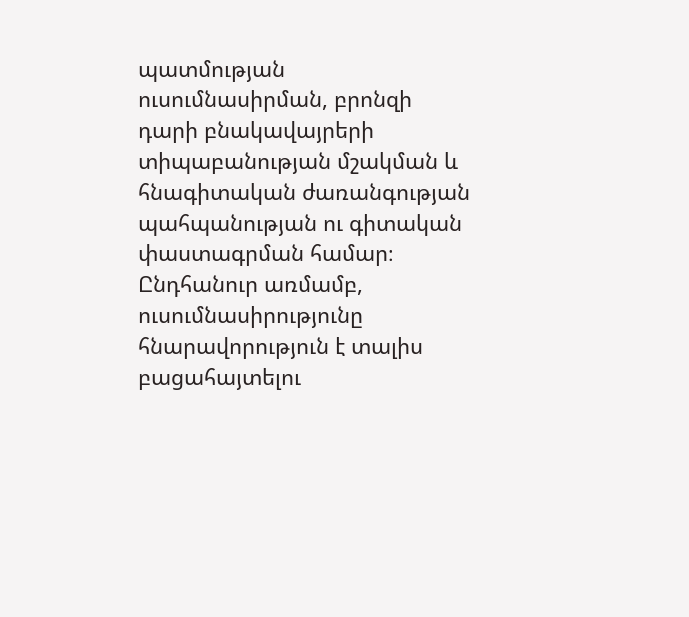պատմության ուսումնասիրման, բրոնզի դարի բնակավայրերի տիպաբանության մշակման և հնագիտական ժառանգության պահպանության ու գիտական փաստագրման համար։ Ընդհանուր առմամբ, ուսումնասիրությունը հնարավորություն է տալիս բացահայտելու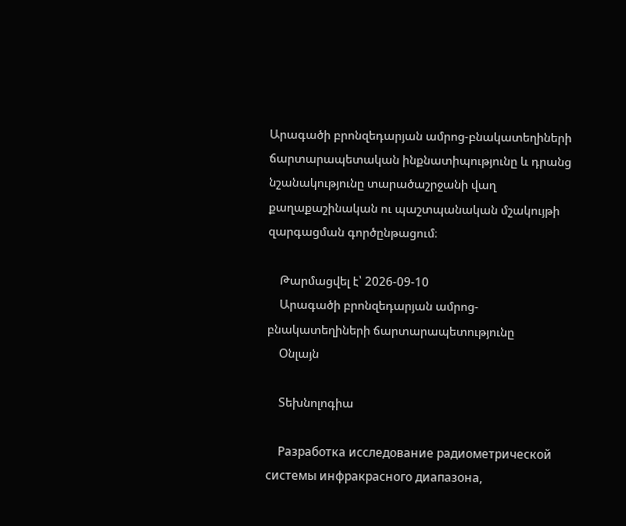Արագածի բրոնզեդարյան ամրոց-բնակատեղիների ճարտարապետական ինքնատիպությունը և դրանց նշանակությունը տարածաշրջանի վաղ քաղաքաշինական ու պաշտպանական մշակույթի զարգացման գործընթացում։

    Թարմացվել է՝ 2026-09-10
    Արագածի բրոնզեդարյան ամրոց-բնակատեղիների ճարտարապետությունը
    Օնլայն

    Տեխնոլոգիա

    Разработка исследование радиометрической системы инфракрасного диапазона,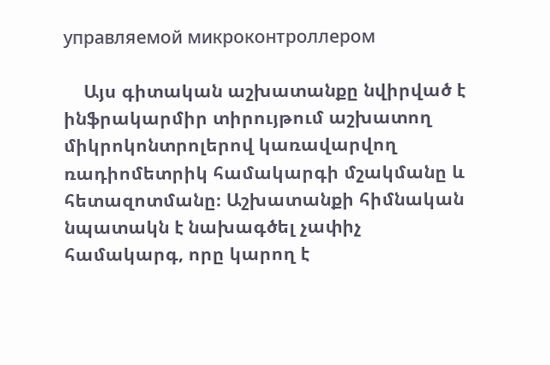управляемой микроконтроллером

    Այս գիտական աշխատանքը նվիրված է ինֆրակարմիր տիրույթում աշխատող միկրոկոնտրոլերով կառավարվող ռադիոմետրիկ համակարգի մշակմանը և հետազոտմանը։ Աշխատանքի հիմնական նպատակն է նախագծել չափիչ համակարգ, որը կարող է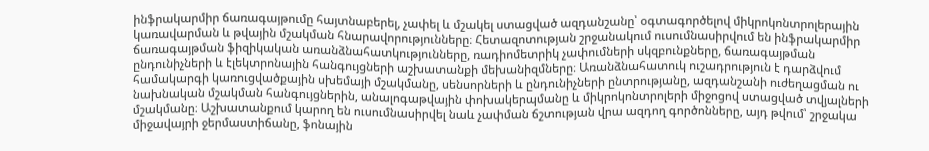ինֆրակարմիր ճառագայթումը հայտնաբերել, չափել և մշակել ստացված ազդանշանը՝ օգտագործելով միկրոկոնտրոլերային կառավարման և թվային մշակման հնարավորությունները։ Հետազոտության շրջանակում ուսումնասիրվում են ինֆրակարմիր ճառագայթման ֆիզիկական առանձնահատկությունները, ռադիոմետրիկ չափումների սկզբունքները, ճառագայթման ընդունիչների և էլեկտրոնային հանգույցների աշխատանքի մեխանիզմները։ Առանձնահատուկ ուշադրություն է դարձվում համակարգի կառուցվածքային սխեմայի մշակմանը, սենսորների և ընդունիչների ընտրությանը, ազդանշանի ուժեղացման ու նախնական մշակման հանգույցներին, անալոգաթվային փոխակերպմանը և միկրոկոնտրոլերի միջոցով ստացված տվյալների մշակմանը։ Աշխատանքում կարող են ուսումնասիրվել նաև չափման ճշտության վրա ազդող գործոնները, այդ թվում՝ շրջակա միջավայրի ջերմաստիճանը, ֆոնային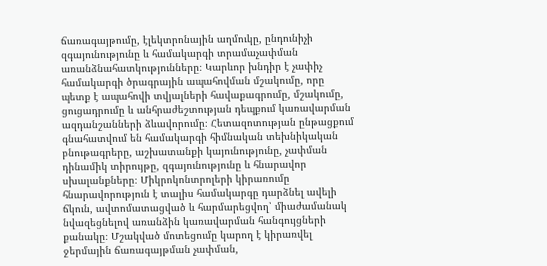ճառագայթումը, էլեկտրոնային աղմուկը, ընդունիչի զգայունությունը և համակարգի տրամաչափման առանձնահատկությունները։ Կարևոր խնդիր է չափիչ համակարգի ծրագրային ապահովման մշակումը, որը պետք է ապահովի տվյալների հավաքագրումը, մշակումը, ցուցադրումը և անհրաժեշտության դեպքում կառավարման ազդանշանների ձևավորումը։ Հետազոտության ընթացքում գնահատվում են համակարգի հիմնական տեխնիկական բնութագրերը, աշխատանքի կայունությունը, չափման դինամիկ տիրույթը, զգայունությունը և հնարավոր սխալանքները։ Միկրոկոնտրոլերի կիրառումը հնարավորություն է տալիս համակարգը դարձնել ավելի ճկուն, ավտոմատացված և հարմարեցվող՝ միաժամանակ նվազեցնելով առանձին կառավարման հանգույցների քանակը։ Մշակված մոտեցումը կարող է կիրառվել ջերմային ճառագայթման չափման,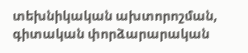տեխնիկական ախտորոշման, գիտական փորձարարական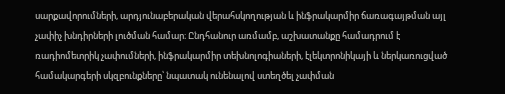սարքավորումների, արդյունաբերական վերահսկողության և ինֆրակարմիր ճառագայթման այլ չափիչ խնդիրների լուծման համար։ Ընդհանուր առմամբ, աշխատանքը համադրում է ռադիոմետրիկ չափումների, ինֆրակարմիր տեխնոլոգիաների, էլեկտրոնիկայի և ներկառուցված համակարգերի սկզբունքները՝ նպատակ ունենալով ստեղծել չափման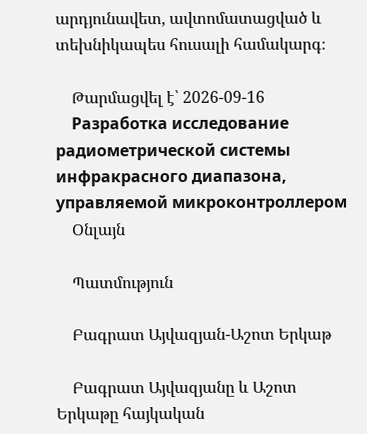արդյունավետ, ավտոմատացված և տեխնիկապես հուսալի համակարգ։

    Թարմացվել է՝ 2026-09-16
    Разработка исследование радиометрической системы инфракрасного диапазона, управляемой микроконтроллером
    Օնլայն

    Պատմություն

    Բագրատ Այվազյան-Աշոտ Երկաթ

    Բագրատ Այվազյանը և Աշոտ Երկաթը հայկական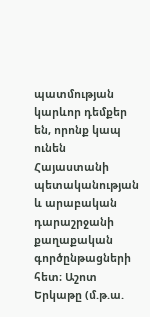պատմության կարևոր դեմքեր են, որոնք կապ ունեն Հայաստանի պետականության և արաբական դարաշրջանի քաղաքական գործընթացների հետ։ Աշոտ Երկաթը (մ.թ.ա.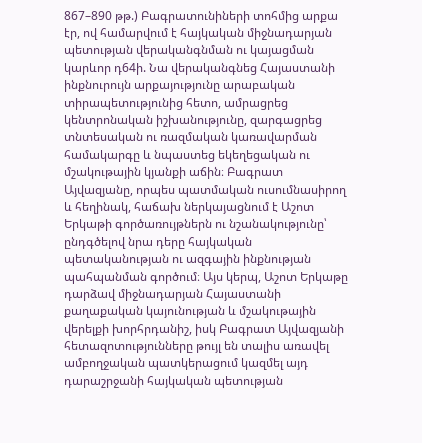867–890 թթ.) Բագրատունիների տոհմից արքա էր, ով համարվում է հայկական միջնադարյան պետության վերականգնման ու կայացման կարևոր դ64ի. Նա վերականգնեց Հայաստանի ինքնուրույն արքայությունը արաբական տիրապետությունից հետո, ամրացրեց կենտրոնական իշխանությունը, զարգացրեց տնտեսական ու ռազմական կառավարման համակարգը և նպաստեց եկեղեցական ու մշակութային կյանքի աճին։ Բագրատ Այվազյանը, որպես պատմական ուսումնասիրող և հեղինակ, հաճախ ներկայացնում է Աշոտ Երկաթի գործառույթներն ու նշանակությունը՝ ընդգծելով նրա դերը հայկական պետականության ու ազգային ինքնության պահպանման գործում։ Այս կերպ, Աշոտ Երկաթը դարձավ միջնադարյան Հայաստանի քաղաքական կայունության և մշակութային վերելքի խորհրդանիշ, իսկ Բագրատ Այվազյանի հետազոտությունները թույլ են տալիս առավել ամբողջական պատկերացում կազմել այդ դարաշրջանի հայկական պետության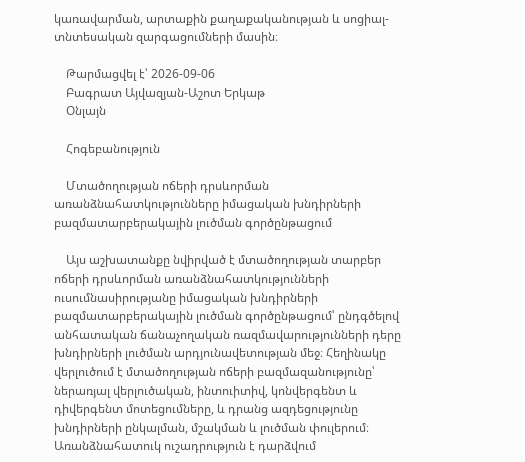կառավարման, արտաքին քաղաքականության և սոցիալ-տնտեսական զարգացումների մասին։

    Թարմացվել է՝ 2026-09-06
    Բագրատ Այվազյան-Աշոտ Երկաթ
    Օնլայն

    Հոգեբանություն

    Մտածողության ոճերի դրսևորման առանձնահատկությունները իմացական խնդիրների բազմատարբերակային լուծման գործընթացում

    Այս աշխատանքը նվիրված է մտածողության տարբեր ոճերի դրսևորման առանձնահատկությունների ուսումնասիրությանը իմացական խնդիրների բազմատարբերակային լուծման գործընթացում՝ ընդգծելով անհատական ճանաչողական ռազմավարությունների դերը խնդիրների լուծման արդյունավետության մեջ։ Հեղինակը վերլուծում է մտածողության ոճերի բազմազանությունը՝ ներառյալ վերլուծական, ինտուիտիվ, կոնվերգենտ և դիվերգենտ մոտեցումները, և դրանց ազդեցությունը խնդիրների ընկալման, մշակման և լուծման փուլերում։ Առանձնահատուկ ուշադրություն է դարձվում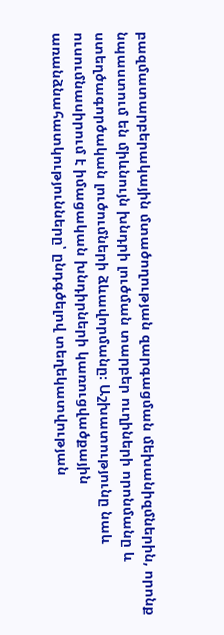բազմատարբերակային մտածողության զարգացման մեխանիզմներին, որոնք նպաստում են միևնույն խնդրի լուծման տարբեր ուղիների որոնմանը և ստեղծագործական լուծումների ձևավորմանը։ Աշխատությունը նաև ուսումնասիրում է իմացական խնդիրների կառուցվածքային առանձնահատկությունները՝ ընդգծելով տեղեկատվության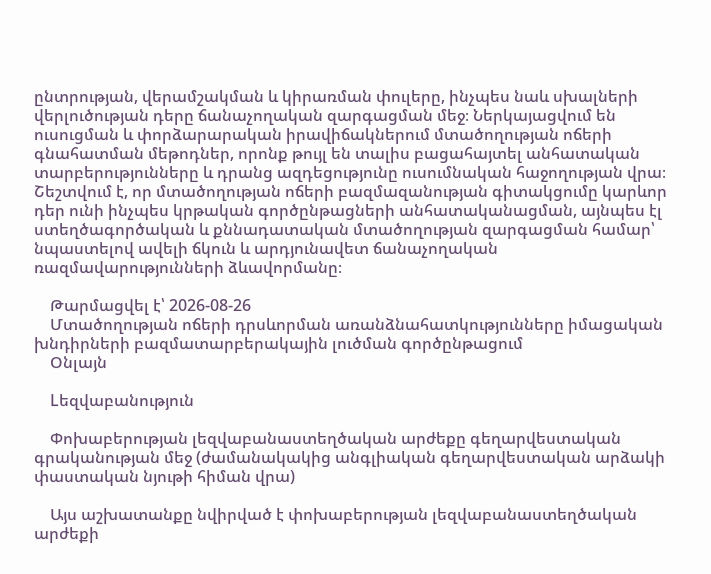ընտրության, վերամշակման և կիրառման փուլերը, ինչպես նաև սխալների վերլուծության դերը ճանաչողական զարգացման մեջ։ Ներկայացվում են ուսուցման և փորձարարական իրավիճակներում մտածողության ոճերի գնահատման մեթոդներ, որոնք թույլ են տալիս բացահայտել անհատական տարբերությունները և դրանց ազդեցությունը ուսումնական հաջողության վրա։ Շեշտվում է, որ մտածողության ոճերի բազմազանության գիտակցումը կարևոր դեր ունի ինչպես կրթական գործընթացների անհատականացման, այնպես էլ ստեղծագործական և քննադատական մտածողության զարգացման համար՝ նպաստելով ավելի ճկուն և արդյունավետ ճանաչողական ռազմավարությունների ձևավորմանը։

    Թարմացվել է՝ 2026-08-26
    Մտածողության ոճերի դրսևորման առանձնահատկությունները իմացական խնդիրների բազմատարբերակային լուծման գործընթացում
    Օնլայն

    Lեզվաբանություն

    Փոխաբերության լեզվաբանաստեղծական արժեքը գեղարվեստական գրականության մեջ (ժամանակակից անգլիական գեղարվեստական արձակի փաստական նյութի հիման վրա)

    Այս աշխատանքը նվիրված է փոխաբերության լեզվաբանաստեղծական արժեքի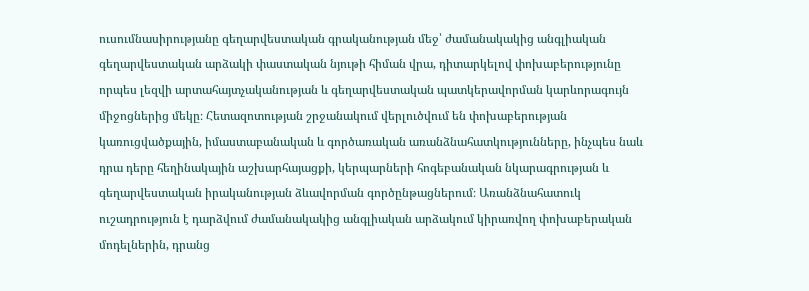ուսումնասիրությանը գեղարվեստական գրականության մեջ՝ ժամանակակից անգլիական գեղարվեստական արձակի փաստական նյութի հիման վրա, դիտարկելով փոխաբերությունը որպես լեզվի արտահայտչականության և գեղարվեստական պատկերավորման կարևորագույն միջոցներից մեկը։ Հետազոտության շրջանակում վերլուծվում են փոխաբերության կառուցվածքային, իմաստաբանական և գործառական առանձնահատկությունները, ինչպես նաև դրա դերը հեղինակային աշխարհայացքի, կերպարների հոգեբանական նկարագրության և գեղարվեստական իրականության ձևավորման գործընթացներում։ Առանձնահատուկ ուշադրություն է դարձվում ժամանակակից անգլիական արձակում կիրառվող փոխաբերական մոդելներին, դրանց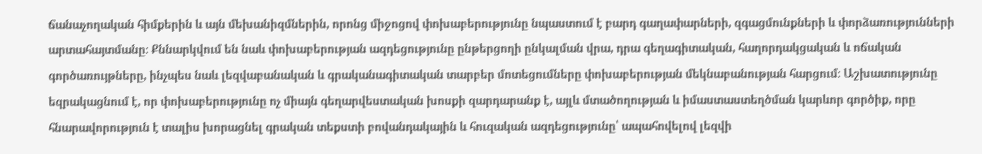ճանաչողական հիմքերին և այն մեխանիզմներին, որոնց միջոցով փոխաբերությունը նպաստում է բարդ գաղափարների, զգացմունքների և փորձառությունների արտահայտմանը։ Քննարկվում են նաև փոխաբերության ազդեցությունը ընթերցողի ընկալման վրա, դրա գեղագիտական, հաղորդակցական և ոճական գործառույթները, ինչպես նաև լեզվաբանական և գրականագիտական տարբեր մոտեցումները փոխաբերության մեկնաբանության հարցում։ Աշխատությունը եզրակացնում է, որ փոխաբերությունը ոչ միայն գեղարվեստական խոսքի զարդարանք է, այլև մտածողության և իմաստաստեղծման կարևոր գործիք, որը հնարավորություն է տալիս խորացնել գրական տեքստի բովանդակային և հուզական ազդեցությունը՝ ապահովելով լեզվի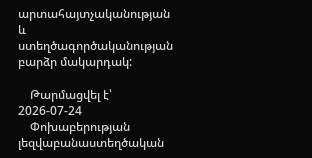արտահայտչականության և ստեղծագործականության բարձր մակարդակ:

    Թարմացվել է՝ 2026-07-24
    Փոխաբերության լեզվաբանաստեղծական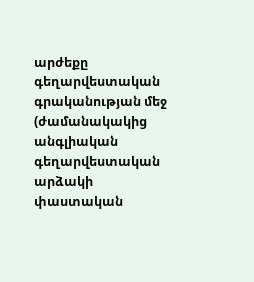արժեքը գեղարվեստական գրականության մեջ (ժամանակակից անգլիական գեղարվեստական արձակի փաստական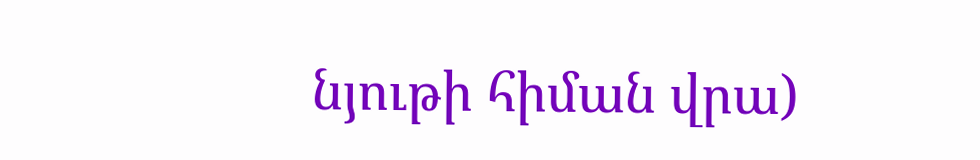նյութի հիման վրա)